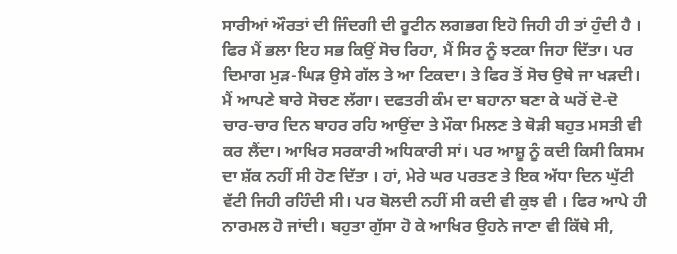ਸਾਰੀਆਂ ਔਰਤਾਂ ਦੀ ਜਿੰਦਗੀ ਦੀ ਰੂਟੀਨ ਲਗਭਗ ਇਹੋ ਜਿਹੀ ਹੀ ਤਾਂ ਹੁੰਦੀ ਹੈ । ਫਿਰ ਮੈਂ ਭਲਾ ਇਹ ਸਭ ਕਿਉਂ ਸੋਚ ਰਿਹਾ, ਮੈਂ ਸਿਰ ਨੂੰ ਝਟਕਾ ਜਿਹਾ ਦਿੱਤਾ। ਪਰ ਦਿਮਾਗ ਮੁੜ-ਘਿੜ ਉਸੇ ਗੱਲ ਤੇ ਆ ਟਿਕਦਾ। ਤੇ ਫਿਰ ਤੋਂ ਸੋਚ ਉਥੇ ਜਾ ਖੜਦੀ। ਮੈਂ ਆਪਣੇ ਬਾਰੇ ਸੋਚਣ ਲੱਗਾ। ਦਫਤਰੀ ਕੰਮ ਦਾ ਬਹਾਨਾ ਬਣਾ ਕੇ ਘਰੋਂ ਦੋ-ਦੋ ਚਾਰ-ਚਾਰ ਦਿਨ ਬਾਹਰ ਰਹਿ ਆਉਂਦਾ ਤੇ ਮੌਕਾ ਮਿਲਣ ਤੇ ਥੋੜੀ ਬਹੁਤ ਮਸਤੀ ਵੀ ਕਰ ਲੈਂਦਾ। ਆਖਿਰ ਸਰਕਾਰੀ ਅਧਿਕਾਰੀ ਸਾਂ। ਪਰ ਆਸ਼ੂ ਨੂੰ ਕਦੀ ਕਿਸੀ ਕਿਸਮ ਦਾ ਸ਼ੱਕ ਨਹੀਂ ਸੀ ਹੋਣ ਦਿੱਤਾ । ਹਾਂ, ਮੇਰੇ ਘਰ ਪਰਤਣ ਤੇ ਇਕ ਅੱਧਾ ਦਿਨ ਘੁੱਟੀ ਵੱਟੀ ਜਿਹੀ ਰਹਿੰਦੀ ਸੀ। ਪਰ ਬੋਲਦੀ ਨਹੀਂ ਸੀ ਕਦੀ ਵੀ ਕੁਝ ਵੀ । ਫਿਰ ਆਪੇ ਹੀ ਨਾਰਮਲ ਹੋ ਜਾਂਦੀ। ਬਹੁਤਾ ਗੁੱਸਾ ਹੋ ਕੇ ਆਖਿਰ ਉਹਨੇ ਜਾਣਾ ਵੀ ਕਿੱਥੇ ਸੀ,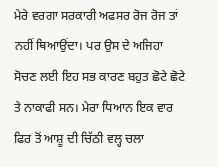ਮੇਰੇ ਵਰਗਾ ਸਰਕਾਰੀ ਅਫਸਰ ਰੋਜ ਰੋਜ ਤਾਂ ਨਹੀਂ ਥਿਆਉਂਦਾ। ਪਰ ਉਸ ਦੇ ਅਜਿਹਾ ਸੋਚਣ ਲਈ ਇਹ ਸਭ ਕਾਰਣ ਬਹੁਤ ਛੋਟੇ ਛੋਟੇ ਤੇ ਨਾਕਾਫੀ ਸਨ। ਮੇਰਾ ਧਿਆਨ ਇਕ ਵਾਰ ਫਿਰ ਤੋਂ ਆਸ਼ੂ ਦੀ ਚਿੱਠੀ ਵਲ੍ਹ ਚਲਾ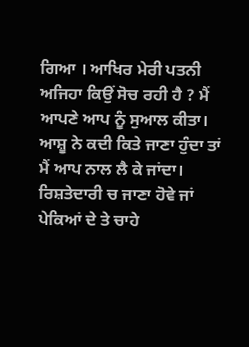ਗਿਆ । ਆਖਿਰ ਮੇਰੀ ਪਤਨੀ ਅਜਿਹਾ ਕਿਉਂ ਸੋਚ ਰਹੀ ਹੈ ? ਮੈਂ ਆਪਣੇ ਆਪ ਨੂੰ ਸੁਆਲ ਕੀਤਾ। ਆਸ਼ੂ ਨੇ ਕਦੀ ਕਿਤੇ ਜਾਣਾ ਹੁੰਦਾ ਤਾਂ ਮੈਂ ਆਪ ਨਾਲ ਲੈ ਕੇ ਜਾਂਦਾ। ਰਿਸ਼ਤੇਦਾਰੀ ਚ ਜਾਣਾ ਹੋਵੇ ਜਾਂ ਪੇਕਿਆਂ ਦੇ ਤੇ ਚਾਹੇ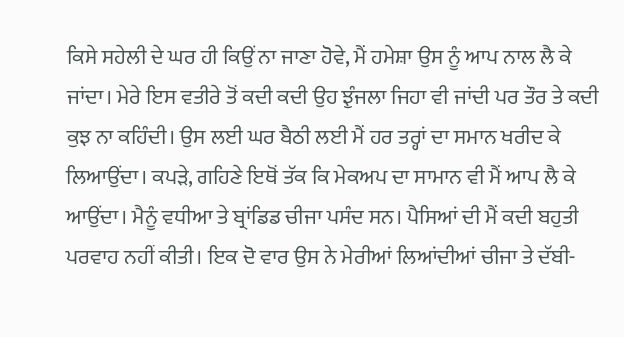ਕਿਸੇ ਸਹੇਲੀ ਦੇ ਘਰ ਹੀ ਕਿਉਂ ਨਾ ਜਾਣਾ ਹੋਵੇ, ਮੈਂ ਹਮੇਸ਼ਾ ਉਸ ਨੂੰ ਆਪ ਨਾਲ ਲੈ ਕੇ ਜਾਂਦਾ। ਮੇਰੇ ਇਸ ਵਤੀਰੇ ਤੋਂ ਕਦੀ ਕਦੀ ਉਹ ਝੁੰਜਲਾ ਜਿਹਾ ਵੀ ਜਾਂਦੀ ਪਰ ਤੌਰ ਤੇ ਕਦੀ ਕੁਝ ਨਾ ਕਹਿੰਦੀ। ਉਸ ਲਈ ਘਰ ਬੈਠੀ ਲਈ ਮੈਂ ਹਰ ਤਰ੍ਹਾਂ ਦਾ ਸਮਾਨ ਖਰੀਦ ਕੇ ਲਿਆਉਂਦਾ। ਕਪੜੇ, ਗਹਿਣੇ ਇਥੋਂ ਤੱਕ ਕਿ ਮੇਕਅਪ ਦਾ ਸਾਮਾਨ ਵੀ ਮੈਂ ਆਪ ਲੈ ਕੇ ਆਉਂਦਾ। ਮੈਨੂੰ ਵਧੀਆ ਤੇ ਬ੍ਰਾਂਡਿਡ ਚੀਜਾ ਪਸੰਦ ਸਨ। ਪੈਸਿਆਂ ਦੀ ਮੈਂ ਕਦੀ ਬਹੁਤੀ ਪਰਵਾਹ ਨਹੀਂ ਕੀਤੀ। ਇਕ ਦੋ ਵਾਰ ਉਸ ਨੇ ਮੇਰੀਆਂ ਲਿਆਂਦੀਆਂ ਚੀਜਾ ਤੇ ਦੱਬੀ-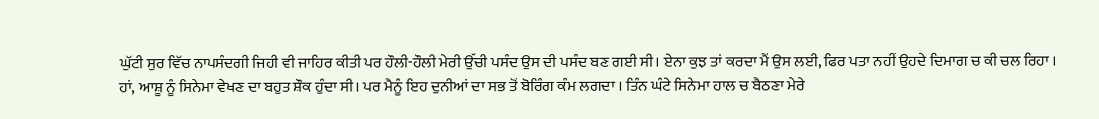ਘੁੱਟੀ ਸੁਰ ਵਿੱਚ ਨਾਪਸੰਦਗੀ ਜਿਹੀ ਵੀ ਜਾਹਿਰ ਕੀਤੀ ਪਰ ਹੌਲੀ-ਹੌਲੀ ਮੇਰੀ ਉੱਚੀ ਪਸੰਦ ਉਸ ਦੀ ਪਸੰਦ ਬਣ ਗਈ ਸੀ। ਏਨਾ ਕੁਝ ਤਾਂ ਕਰਦਾ ਮੈਂ ਉਸ ਲਈ, ਫਿਰ ਪਤਾ ਨਹੀਂ ਉਹਦੇ ਦਿਮਾਗ ਚ ਕੀ ਚਲ ਰਿਹਾ । ਹਾਂ, ਆਸ਼ੂ ਨੂੰ ਸਿਨੇਮਾ ਵੇਖਣ ਦਾ ਬਹੁਤ ਸ਼ੌਕ ਹੁੰਦਾ ਸੀ। ਪਰ ਮੈਨੂੰ ਇਹ ਦੁਨੀਆਂ ਦਾ ਸਭ ਤੋਂ ਬੋਰਿੰਗ ਕੰਮ ਲਗਦਾ । ਤਿੰਨ ਘੰਟੇ ਸਿਨੇਮਾ ਹਾਲ ਚ ਬੈਠਣਾ ਮੇਰੇ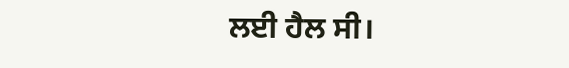ਲਈ ਹੈਲ ਸੀ।